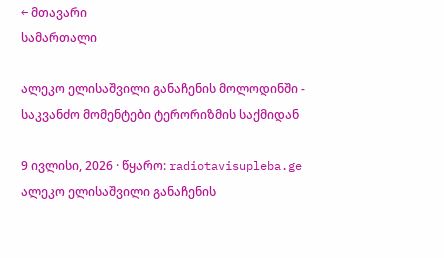← მთავარი
სამართალი

ალეკო ელისაშვილი განაჩენის მოლოდინში - საკვანძო მომენტები ტერორიზმის საქმიდან

9 ივლისი, 2026 · წყარო: radiotavisupleba.ge
ალეკო ელისაშვილი განაჩენის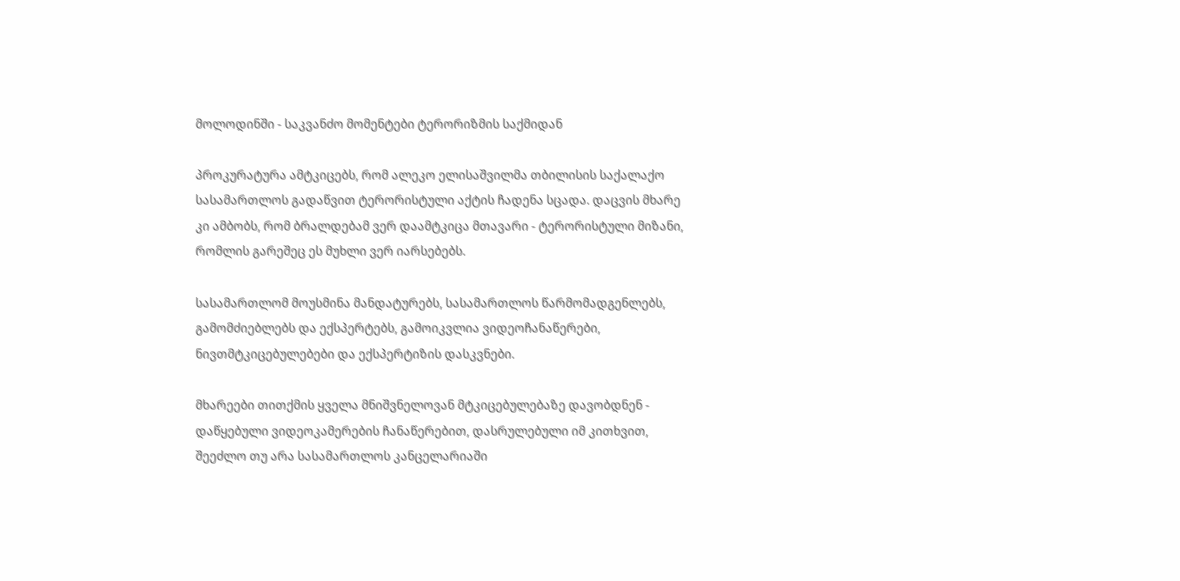მოლოდინში - საკვანძო მომენტები ტერორიზმის საქმიდან

პროკურატურა ამტკიცებს, რომ ალეკო ელისაშვილმა თბილისის საქალაქო სასამართლოს გადაწვით ტერორისტული აქტის ჩადენა სცადა. დაცვის მხარე კი ამბობს, რომ ბრალდებამ ვერ დაამტკიცა მთავარი - ტერორისტული მიზანი, რომლის გარეშეც ეს მუხლი ვერ იარსებებს.

სასამართლომ მოუსმინა მანდატურებს, სასამართლოს წარმომადგენლებს, გამომძიებლებს და ექსპერტებს, გამოიკვლია ვიდეოჩანაწერები, ნივთმტკიცებულებები და ექსპერტიზის დასკვნები.

მხარეები თითქმის ყველა მნიშვნელოვან მტკიცებულებაზე დავობდნენ - დაწყებული ვიდეოკამერების ჩანაწერებით, დასრულებული იმ კითხვით, შეეძლო თუ არა სასამართლოს კანცელარიაში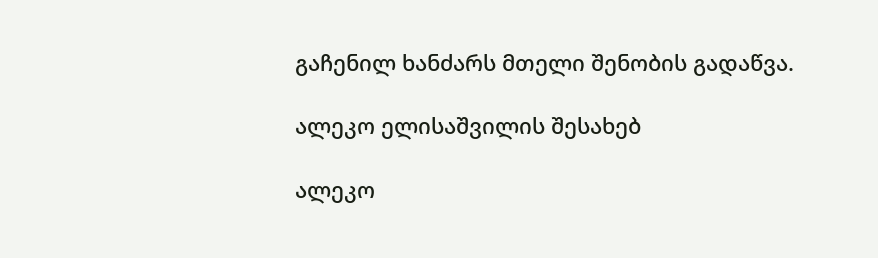გაჩენილ ხანძარს მთელი შენობის გადაწვა.

ალეკო ელისაშვილის შესახებ

ალეკო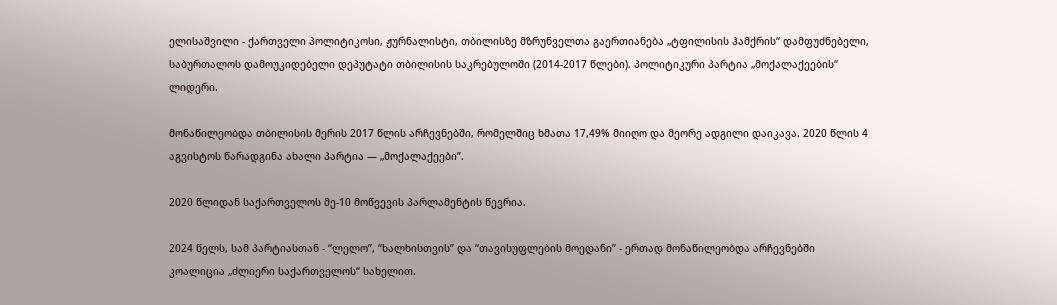ელისაშვილი - ქართველი პოლიტიკოსი, ჟურნალისტი, თბილისზე მზრუნველთა გაერთიანება „ტფილისის ჰამქრის“ დამფუძნებელი, საბურთალოს დამოუკიდებელი დეპუტატი თბილისის საკრებულოში (2014-2017 წლები). პოლიტიკური პარტია „მოქალაქეების“ ლიდერი.

მონაწილეობდა თბილისის მერის 2017 წლის არჩევნებში, რომელშიც ხმათა 17,49% მიიღო და მეორე ადგილი დაიკავა. 2020 წლის 4 აგვისტოს წარადგინა ახალი პარტია — „მოქალაქეები”.

2020 წლიდან საქართველოს მე-10 მოწვევის პარლამენტის წევრია.

2024 წელს, სამ პარტიასთან - “ლელო”, “ხალხისთვის” და “თავისუფლების მოედანი” - ერთად მონაწილეობდა არჩევნებში კოალიცია „ძლიერი საქართველოს“ სახელით.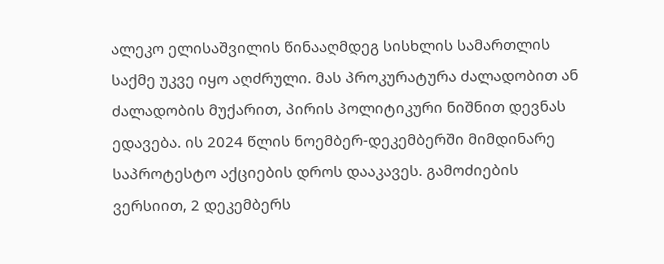ალეკო ელისაშვილის წინააღმდეგ სისხლის სამართლის საქმე უკვე იყო აღძრული. მას პროკურატურა ძალადობით ან ძალადობის მუქარით, პირის პოლიტიკური ნიშნით დევნას ედავება. ის 2024 წლის ნოემბერ-დეკემბერში მიმდინარე საპროტესტო აქციების დროს დააკავეს. გამოძიების ვერსიით, 2 დეკემბერს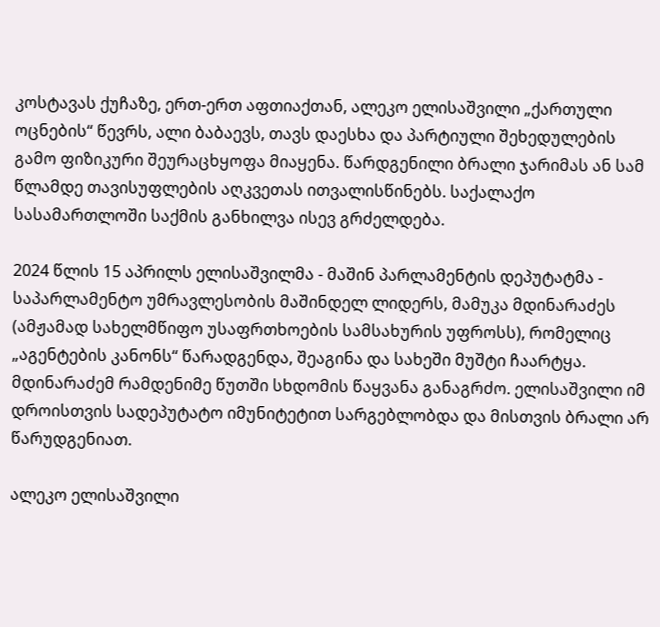კოსტავას ქუჩაზე, ერთ-ერთ აფთიაქთან, ალეკო ელისაშვილი „ქართული ოცნების“ წევრს, ალი ბაბაევს, თავს დაესხა და პარტიული შეხედულების გამო ფიზიკური შეურაცხყოფა მიაყენა. წარდგენილი ბრალი ჯარიმას ან სამ წლამდე თავისუფლების აღკვეთას ითვალისწინებს. საქალაქო სასამართლოში საქმის განხილვა ისევ გრძელდება.

2024 წლის 15 აპრილს ელისაშვილმა - მაშინ პარლამენტის დეპუტატმა - საპარლამენტო უმრავლესობის მაშინდელ ლიდერს, მამუკა მდინარაძეს (ამჟამად სახელმწიფო უსაფრთხოების სამსახურის უფროსს), რომელიც „აგენტების კანონს“ წარადგენდა, შეაგინა და სახეში მუშტი ჩაარტყა. მდინარაძემ რამდენიმე წუთში სხდომის წაყვანა განაგრძო. ელისაშვილი იმ დროისთვის სადეპუტატო იმუნიტეტით სარგებლობდა და მისთვის ბრალი არ წარუდგენიათ.

ალეკო ელისაშვილი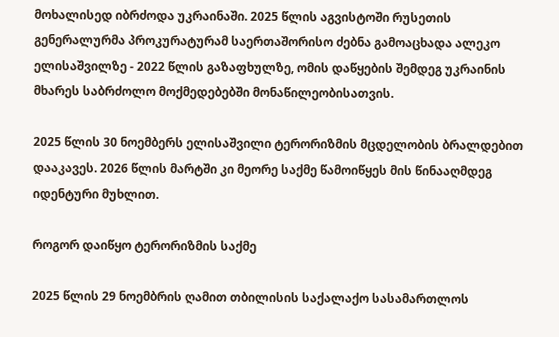მოხალისედ იბრძოდა უკრაინაში. 2025 წლის აგვისტოში რუსეთის გენერალურმა პროკურატურამ საერთაშორისო ძებნა გამოაცხადა ალეკო ელისაშვილზე - 2022 წლის გაზაფხულზე, ომის დაწყების შემდეგ უკრაინის მხარეს საბრძოლო მოქმედებებში მონაწილეობისათვის.

2025 წლის 30 ნოემბერს ელისაშვილი ტერორიზმის მცდელობის ბრალდებით დააკავეს. 2026 წლის მარტში კი მეორე საქმე წამოიწყეს მის წინააღმდეგ იდენტური მუხლით.

როგორ დაიწყო ტერორიზმის საქმე

2025 წლის 29 ნოემბრის ღამით თბილისის საქალაქო სასამართლოს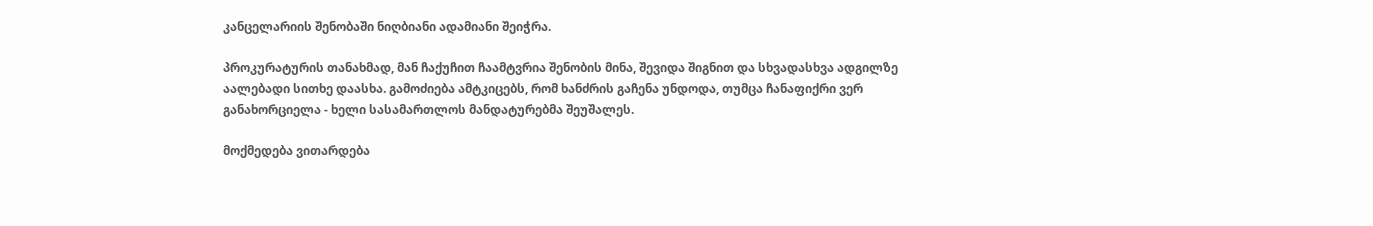კანცელარიის შენობაში ნიღბიანი ადამიანი შეიჭრა.

პროკურატურის თანახმად, მან ჩაქუჩით ჩაამტვრია შენობის მინა, შევიდა შიგნით და სხვადასხვა ადგილზე აალებადი სითხე დაასხა. გამოძიება ამტკიცებს, რომ ხანძრის გაჩენა უნდოდა, თუმცა ჩანაფიქრი ვერ განახორციელა - ხელი სასამართლოს მანდატურებმა შეუშალეს.

მოქმედება ვითარდება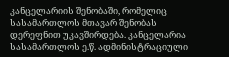კანცელარიის შენობაში, რომელიც სასამართლოს მთავარ შენობას დერეფნით უკავშირდება. კანცელარია სასამართლოს ე.წ. ადმინისტრაციული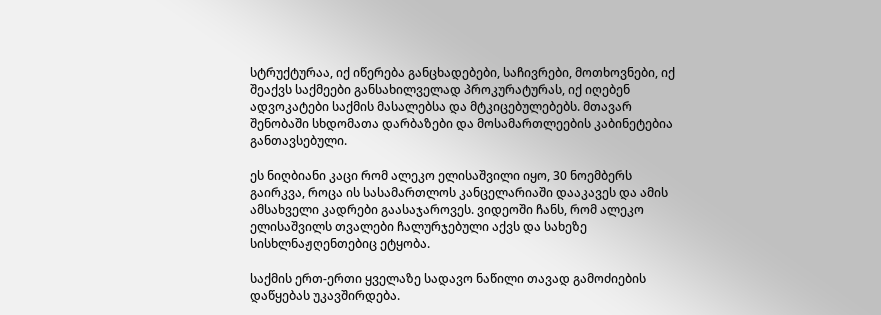სტრუქტურაა, იქ იწერება განცხადებები, საჩივრები, მოთხოვნები, იქ შეაქვს საქმეები განსახილველად პროკურატურას, იქ იღებენ ადვოკატები საქმის მასალებსა და მტკიცებულებებს. მთავარ შენობაში სხდომათა დარბაზები და მოსამართლეების კაბინეტებია განთავსებული.

ეს ნიღბიანი კაცი რომ ალეკო ელისაშვილი იყო, 30 ნოემბერს გაირკვა, როცა ის სასამართლოს კანცელარიაში დააკავეს და ამის ამსახველი კადრები გაასაჯაროვეს. ვიდეოში ჩანს, რომ ალეკო ელისაშვილს თვალები ჩალურჯებული აქვს და სახეზე სისხლნაჟღენთებიც ეტყობა.

საქმის ერთ-ერთი ყველაზე სადავო ნაწილი თავად გამოძიების დაწყებას უკავშირდება.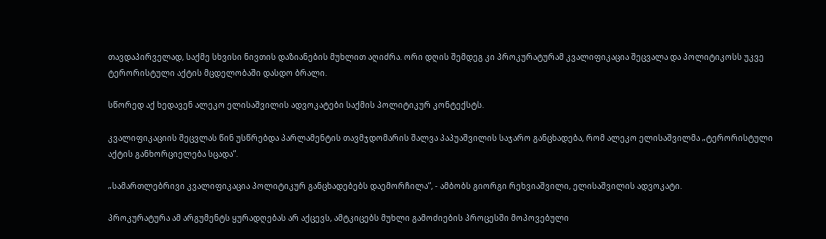თავდაპირველად, საქმე სხვისი ნივთის დაზიანების მუხლით აღიძრა. ორი დღის შემდეგ კი პროკურატურამ კვალიფიკაცია შეცვალა და პოლიტიკოსს უკვე ტერორისტული აქტის მცდელობაში დასდო ბრალი.

სწორედ აქ ხედავენ ალეკო ელისაშვილის ადვოკატები საქმის პოლიტიკურ კონტექსტს.

კვალიფიკაციის შეცვლას წინ უსწრებდა პარლამენტის თავმჯდომარის შალვა პაპუაშვილის საჯარო განცხადება, რომ ალეკო ელისაშვილმა „ტერორისტული აქტის განხორციელება სცადა“.

„სამართლებრივი კვალიფიკაცია პოლიტიკურ განცხადებებს დაემორჩილა“, - ამბობს გიორგი რეხვიაშვილი, ელისაშვილის ადვოკატი.

პროკურატურა ამ არგუმენტს ყურადღებას არ აქცევს, ამტკიცებს მუხლი გამოძიების პროცესში მოპოვებული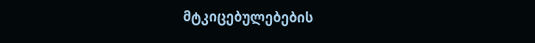მტკიცებულებების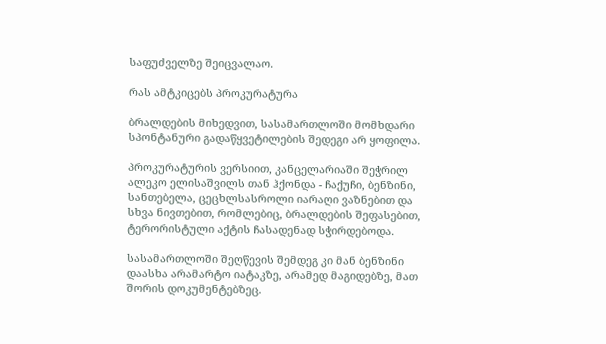საფუძველზე შეიცვალაო.

რას ამტკიცებს პროკურატურა

ბრალდების მიხედვით, სასამართლოში მომხდარი სპონტანური გადაწყვეტილების შედეგი არ ყოფილა.

პროკურატურის ვერსიით, კანცელარიაში შეჭრილ ალეკო ელისაშვილს თან ჰქონდა - ჩაქუჩი, ბენზინი, სანთებელა, ცეცხლსასროლი იარაღი ვაზნებით და სხვა ნივთებით, რომლებიც, ბრალდების შეფასებით, ტერორისტული აქტის ჩასადენად სჭირდებოდა.

სასამართლოში შეღწევის შემდეგ კი მან ბენზინი დაასხა არამარტო იატაკზე, არამედ მაგიდებზე, მათ შორის დოკუმენტებზეც.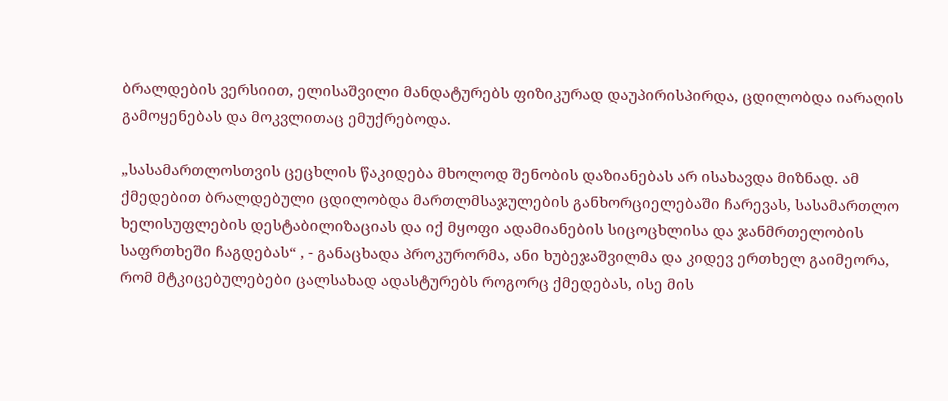ბრალდების ვერსიით, ელისაშვილი მანდატურებს ფიზიკურად დაუპირისპირდა, ცდილობდა იარაღის გამოყენებას და მოკვლითაც ემუქრებოდა.

„სასამართლოსთვის ცეცხლის წაკიდება მხოლოდ შენობის დაზიანებას არ ისახავდა მიზნად. ამ ქმედებით ბრალდებული ცდილობდა მართლმსაჯულების განხორციელებაში ჩარევას, სასამართლო ხელისუფლების დესტაბილიზაციას და იქ მყოფი ადამიანების სიცოცხლისა და ჯანმრთელობის საფრთხეში ჩაგდებას“ , - განაცხადა პროკურორმა, ანი ხუბეჯაშვილმა და კიდევ ერთხელ გაიმეორა, რომ მტკიცებულებები ცალსახად ადასტურებს როგორც ქმედებას, ისე მის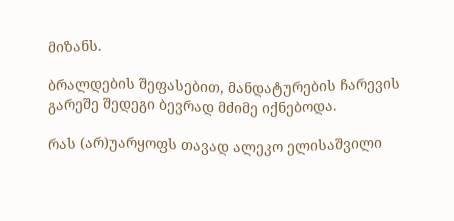მიზანს.

ბრალდების შეფასებით, მანდატურების ჩარევის გარეშე შედეგი ბევრად მძიმე იქნებოდა.

რას (არ)უარყოფს თავად ალეკო ელისაშვილი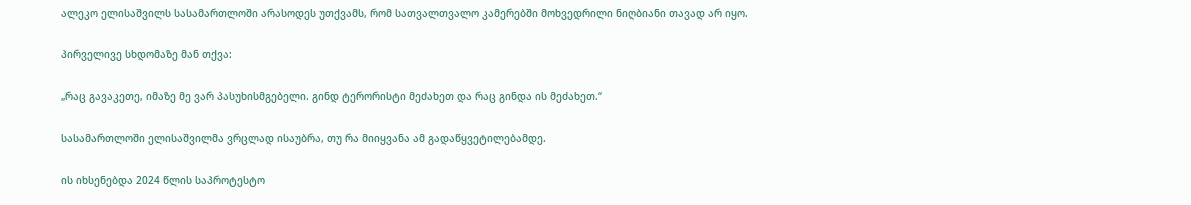ალეკო ელისაშვილს სასამართლოში არასოდეს უთქვამს, რომ სათვალთვალო კამერებში მოხვედრილი ნიღბიანი თავად არ იყო.

პირველივე სხდომაზე მან თქვა:

„რაც გავაკეთე, იმაზე მე ვარ პასუხისმგებელი. გინდ ტერორისტი მეძახეთ და რაც გინდა ის მეძახეთ.“

სასამართლოში ელისაშვილმა ვრცლად ისაუბრა, თუ რა მიიყვანა ამ გადაწყვეტილებამდე.

ის იხსენებდა 2024 წლის საპროტესტო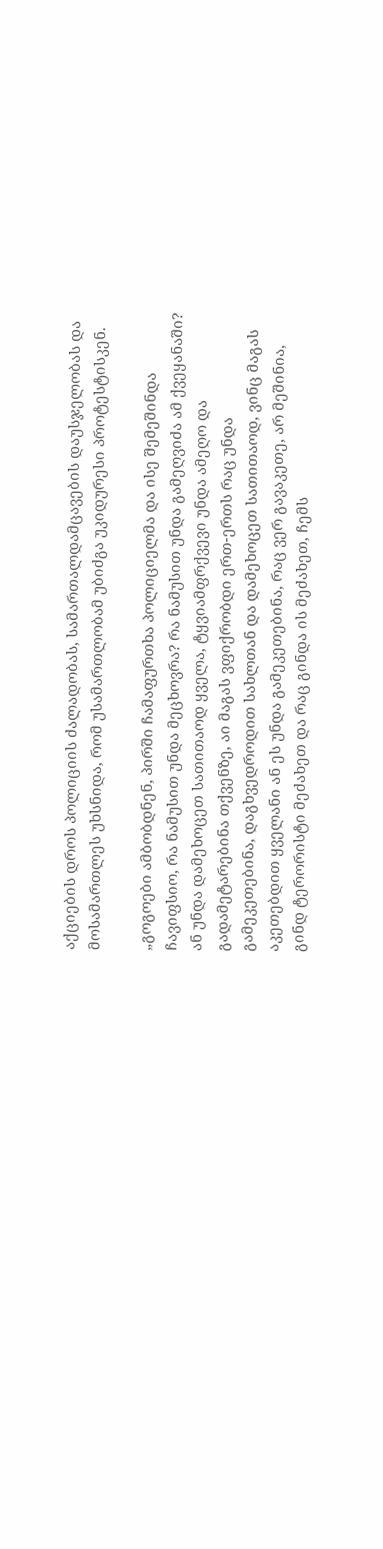აქციების დროს პოლიციის ძალადობას, სამართალდამცავების დაუსჯელობას და მოსამართლეს უხსნიდა, რომ უსამართლობამ უბიძგა უკიდურესი პროტესტისკენ.

„გოგოები ამბობდნენ, პირში ჩამაფურთხა პოლიციელმა და ისე შემეშინდა ჩავიფსიო, რა ნამუსით უნდა მეცხოვრა? რა ნამუსით უნდა გამეღვიძა ამ ქვეყანაში? ან უნდა დამეხოცეთ სათითაოდ ყველა, ტყვიამფრქვევი უნდა ამეღო და გადამეტარებინა თქვენზე, აი მაგას ვფიქრობდი ერთ-ერთს რაც უნდა გამეკეთებინა, დაგხვედროდით სახლთან და დამეხოცეთ სათითაოდ, ვინც მაგას აკეთებდით ყველანი ან ეს უნდა გამეკეთებინა, რაც ვერ გავაკეთე, არ მეშინია, გინდ ტერორისტი მეძახეთ და რაც გინდა ის მეძახეთ, ჩემს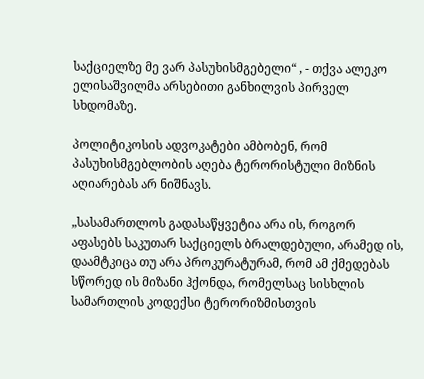საქციელზე მე ვარ პასუხისმგებელი“ , - თქვა ალეკო ელისაშვილმა არსებითი განხილვის პირველ სხდომაზე.

პოლიტიკოსის ადვოკატები ამბობენ, რომ პასუხისმგებლობის აღება ტერორისტული მიზნის აღიარებას არ ნიშნავს.

„სასამართლოს გადასაწყვეტია არა ის, როგორ აფასებს საკუთარ საქციელს ბრალდებული, არამედ ის, დაამტკიცა თუ არა პროკურატურამ, რომ ამ ქმედებას სწორედ ის მიზანი ჰქონდა, რომელსაც სისხლის სამართლის კოდექსი ტერორიზმისთვის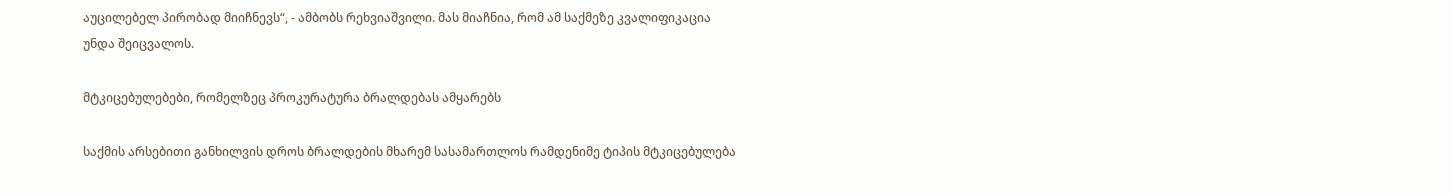აუცილებელ პირობად მიიჩნევს“, - ამბობს რეხვიაშვილი. მას მიაჩნია, რომ ამ საქმეზე კვალიფიკაცია უნდა შეიცვალოს.

მტკიცებულებები, რომელზეც პროკურატურა ბრალდებას ამყარებს

საქმის არსებითი განხილვის დროს ბრალდების მხარემ სასამართლოს რამდენიმე ტიპის მტკიცებულება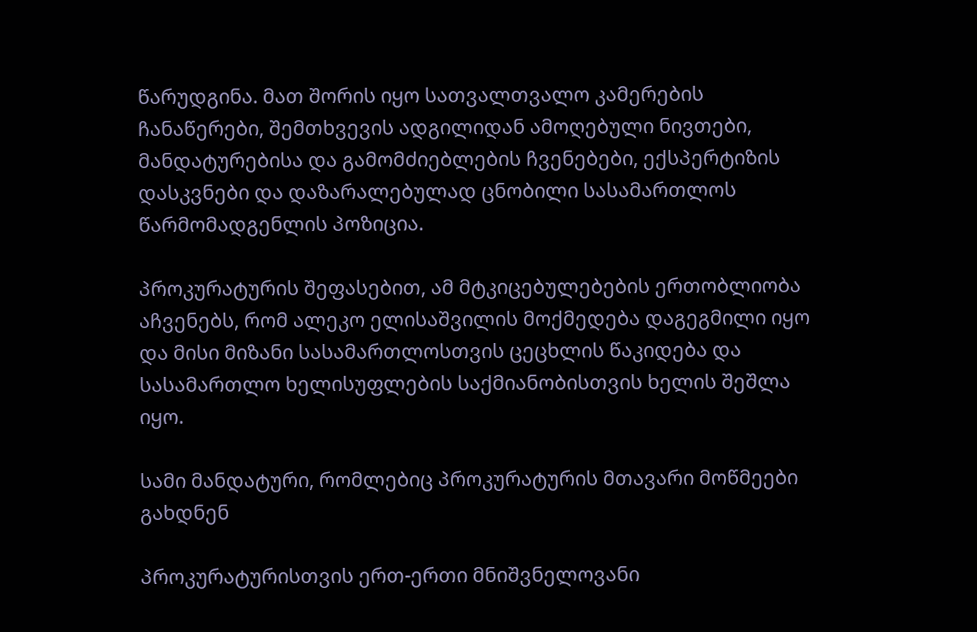წარუდგინა. მათ შორის იყო სათვალთვალო კამერების ჩანაწერები, შემთხვევის ადგილიდან ამოღებული ნივთები, მანდატურებისა და გამომძიებლების ჩვენებები, ექსპერტიზის დასკვნები და დაზარალებულად ცნობილი სასამართლოს წარმომადგენლის პოზიცია.

პროკურატურის შეფასებით, ამ მტკიცებულებების ერთობლიობა აჩვენებს, რომ ალეკო ელისაშვილის მოქმედება დაგეგმილი იყო და მისი მიზანი სასამართლოსთვის ცეცხლის წაკიდება და სასამართლო ხელისუფლების საქმიანობისთვის ხელის შეშლა იყო.

სამი მანდატური, რომლებიც პროკურატურის მთავარი მოწმეები გახდნენ

პროკურატურისთვის ერთ-ერთი მნიშვნელოვანი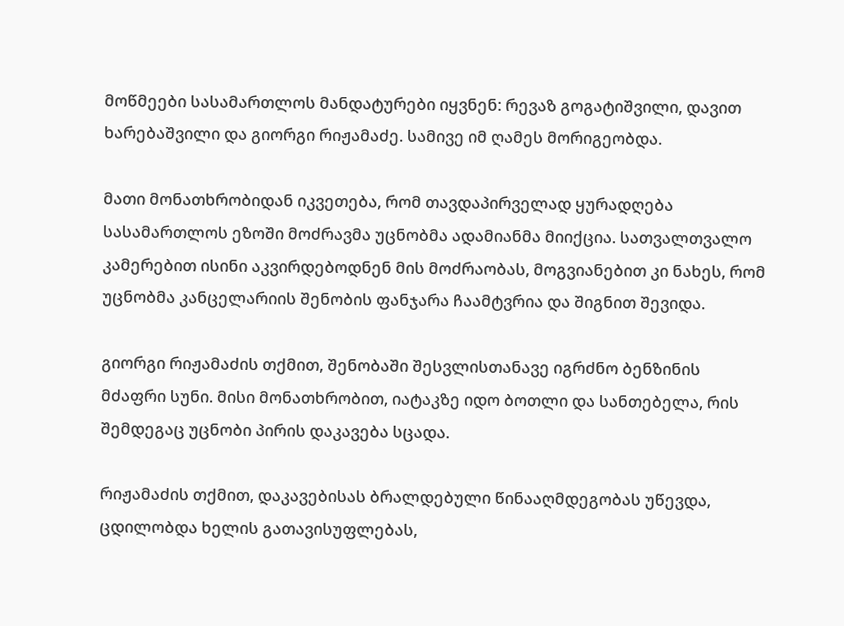მოწმეები სასამართლოს მანდატურები იყვნენ: რევაზ გოგატიშვილი, დავით ხარებაშვილი და გიორგი რიჟამაძე. სამივე იმ ღამეს მორიგეობდა.

მათი მონათხრობიდან იკვეთება, რომ თავდაპირველად ყურადღება სასამართლოს ეზოში მოძრავმა უცნობმა ადამიანმა მიიქცია. სათვალთვალო კამერებით ისინი აკვირდებოდნენ მის მოძრაობას, მოგვიანებით კი ნახეს, რომ უცნობმა კანცელარიის შენობის ფანჯარა ჩაამტვრია და შიგნით შევიდა.

გიორგი რიჟამაძის თქმით, შენობაში შესვლისთანავე იგრძნო ბენზინის მძაფრი სუნი. მისი მონათხრობით, იატაკზე იდო ბოთლი და სანთებელა, რის შემდეგაც უცნობი პირის დაკავება სცადა.

რიჟამაძის თქმით, დაკავებისას ბრალდებული წინააღმდეგობას უწევდა, ცდილობდა ხელის გათავისუფლებას,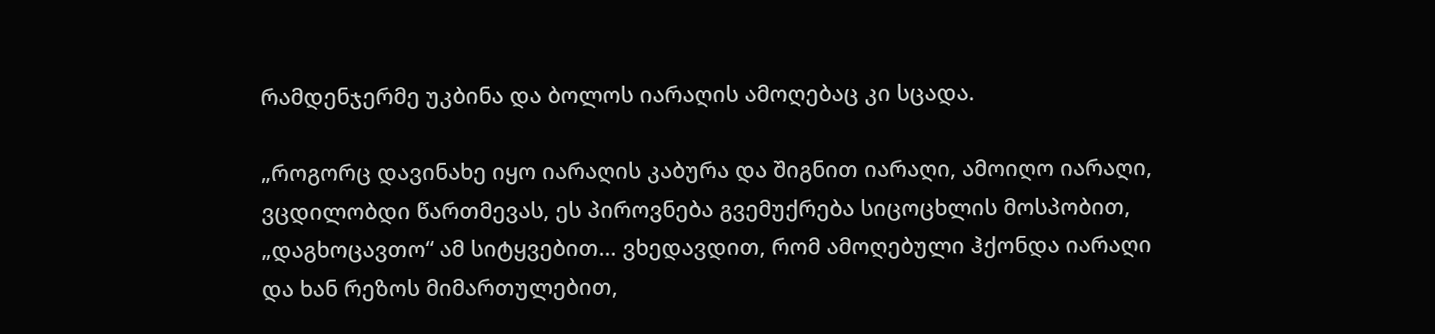რამდენჯერმე უკბინა და ბოლოს იარაღის ამოღებაც კი სცადა.

„როგორც დავინახე იყო იარაღის კაბურა და შიგნით იარაღი, ამოიღო იარაღი, ვცდილობდი წართმევას, ეს პიროვნება გვემუქრება სიცოცხლის მოსპობით, „დაგხოცავთო“ ამ სიტყვებით… ვხედავდით, რომ ამოღებული ჰქონდა იარაღი და ხან რეზოს მიმართულებით,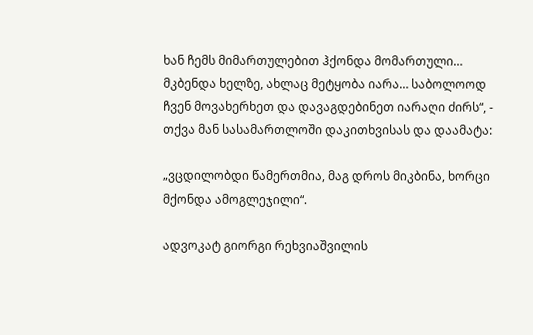ხან ჩემს მიმართულებით ჰქონდა მომართული… მკბენდა ხელზე, ახლაც მეტყობა იარა… საბოლოოდ ჩვენ მოვახერხეთ და დავაგდებინეთ იარაღი ძირს“, - თქვა მან სასამართლოში დაკითხვისას და დაამატა:

„ვცდილობდი წამერთმია, მაგ დროს მიკბინა, ხორცი მქონდა ამოგლეჯილი“.

ადვოკატ გიორგი რეხვიაშვილის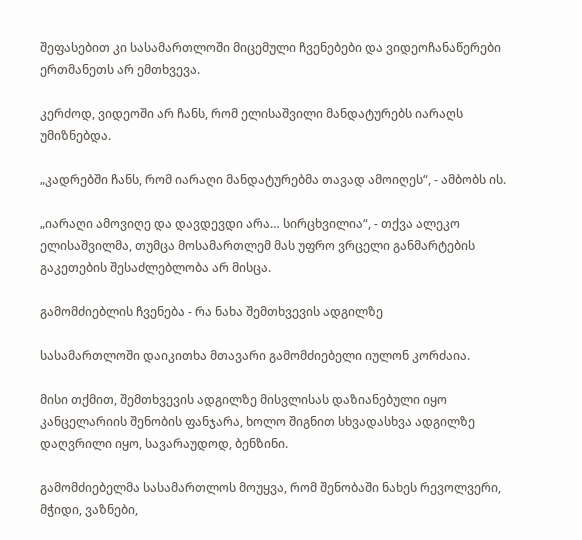შეფასებით კი სასამართლოში მიცემული ჩვენებები და ვიდეოჩანაწერები ერთმანეთს არ ემთხვევა.

კერძოდ, ვიდეოში არ ჩანს, რომ ელისაშვილი მანდატურებს იარაღს უმიზნებდა.

„კადრებში ჩანს, რომ იარაღი მანდატურებმა თავად ამოიღეს“, - ამბობს ის.

„იარაღი ამოვიღე და დავდევდი არა… სირცხვილია“, - თქვა ალეკო ელისაშვილმა, თუმცა მოსამართლემ მას უფრო ვრცელი განმარტების გაკეთების შესაძლებლობა არ მისცა.

გამომძიებლის ჩვენება - რა ნახა შემთხვევის ადგილზე

სასამართლოში დაიკითხა მთავარი გამომძიებელი იულონ კორძაია.

მისი თქმით, შემთხვევის ადგილზე მისვლისას დაზიანებული იყო კანცელარიის შენობის ფანჯარა, ხოლო შიგნით სხვადასხვა ადგილზე დაღვრილი იყო, სავარაუდოდ, ბენზინი.

გამომძიებელმა სასამართლოს მოუყვა, რომ შენობაში ნახეს რევოლვერი, მჭიდი, ვაზნები,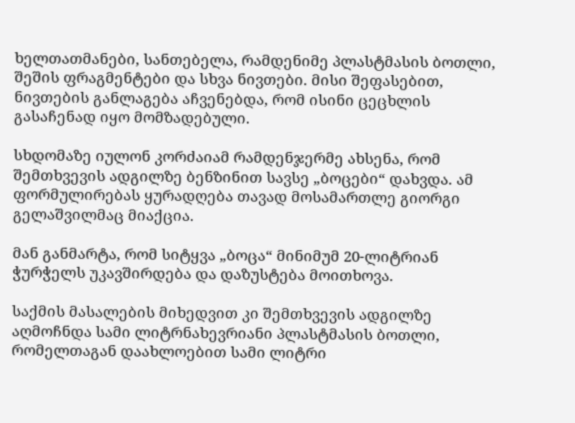ხელთათმანები, სანთებელა, რამდენიმე პლასტმასის ბოთლი, შეშის ფრაგმენტები და სხვა ნივთები. მისი შეფასებით, ნივთების განლაგება აჩვენებდა, რომ ისინი ცეცხლის გასაჩენად იყო მომზადებული.

სხდომაზე იულონ კორძაიამ რამდენჯერმე ახსენა, რომ შემთხვევის ადგილზე ბენზინით სავსე „ბოცები“ დახვდა. ამ ფორმულირებას ყურადღება თავად მოსამართლე გიორგი გელაშვილმაც მიაქცია.

მან განმარტა, რომ სიტყვა „ბოცა“ მინიმუმ 20-ლიტრიან ჭურჭელს უკავშირდება და დაზუსტება მოითხოვა.

საქმის მასალების მიხედვით კი შემთხვევის ადგილზე აღმოჩნდა სამი ლიტრნახევრიანი პლასტმასის ბოთლი, რომელთაგან დაახლოებით სამი ლიტრი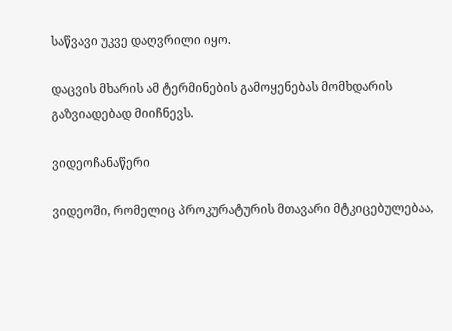საწვავი უკვე დაღვრილი იყო.

დაცვის მხარის ამ ტერმინების გამოყენებას მომხდარის გაზვიადებად მიიჩნევს.

ვიდეოჩანაწერი

ვიდეოში, რომელიც პროკურატურის მთავარი მტკიცებულებაა,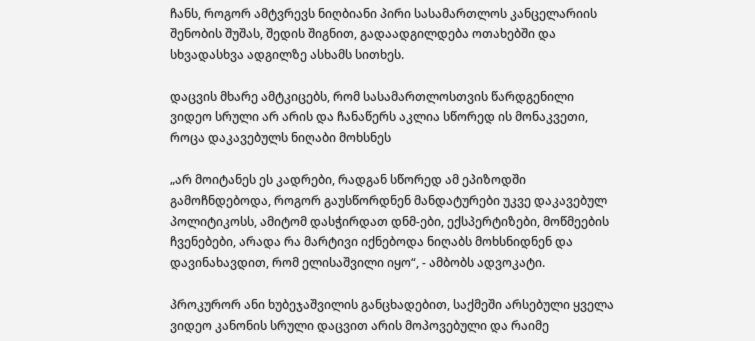ჩანს, როგორ ამტვრევს ნიღბიანი პირი სასამართლოს კანცელარიის შენობის შუშას, შედის შიგნით, გადაადგილდება ოთახებში და სხვადასხვა ადგილზე ასხამს სითხეს.

დაცვის მხარე ამტკიცებს, რომ სასამართლოსთვის წარდგენილი ვიდეო სრული არ არის და ჩანაწერს აკლია სწორედ ის მონაკვეთი, როცა დაკავებულს ნიღაბი მოხსნეს

„არ მოიტანეს ეს კადრები, რადგან სწორედ ამ ეპიზოდში გამოჩნდებოდა, როგორ გაუსწორდნენ მანდატურები უკვე დაკავებულ პოლიტიკოსს, ამიტომ დასჭირდათ დნმ-ები, ექსპერტიზები, მოწმეების ჩვენებები, არადა რა მარტივი იქნებოდა ნიღაბს მოხსნიდნენ და დავინახავდით, რომ ელისაშვილი იყო“, - ამბობს ადვოკატი.

პროკურორ ანი ხუბეჯაშვილის განცხადებით, საქმეში არსებული ყველა ვიდეო კანონის სრული დაცვით არის მოპოვებული და რაიმე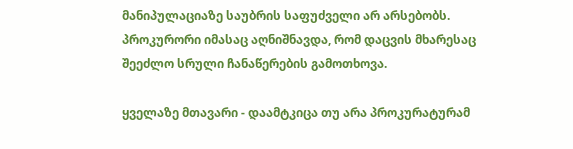მანიპულაციაზე საუბრის საფუძველი არ არსებობს. პროკურორი იმასაც აღნიშნავდა, რომ დაცვის მხარესაც შეეძლო სრული ჩანაწერების გამოთხოვა.

ყველაზე მთავარი - დაამტკიცა თუ არა პროკურატურამ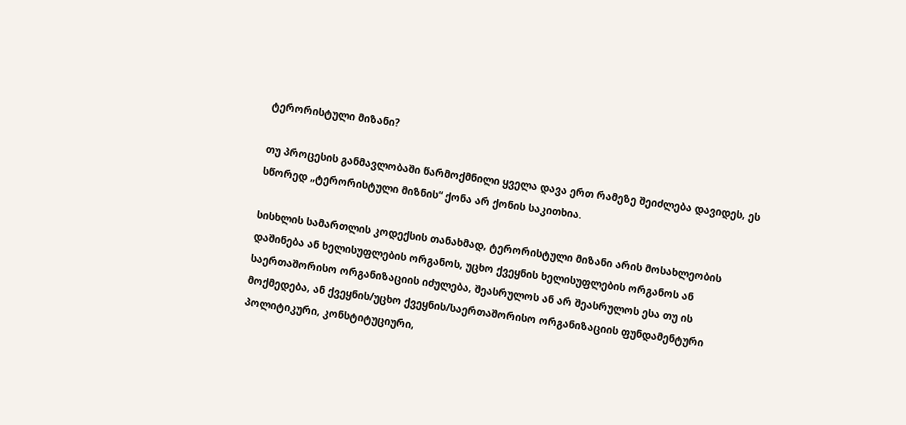ტერორისტული მიზანი?

თუ პროცესის განმავლობაში წარმოქმნილი ყველა დავა ერთ რამეზე შეიძლება დავიდეს, ეს სწორედ „ტერორისტული მიზნის“ ქონა არ ქონის საკითხია.

სისხლის სამართლის კოდექსის თანახმად, ტერორისტული მიზანი არის მოსახლეობის დაშინება ან ხელისუფლების ორგანოს, უცხო ქვეყნის ხელისუფლების ორგანოს ან საერთაშორისო ორგანიზაციის იძულება, შეასრულოს ან არ შეასრულოს ესა თუ ის მოქმედება, ან ქვეყნის/უცხო ქვეყნის/საერთაშორისო ორგანიზაციის ფუნდამენტური პოლიტიკური, კონსტიტუციური,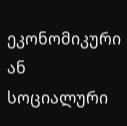ეკონომიკური ან სოციალური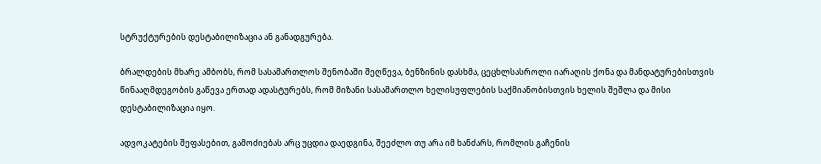სტრუქტურების დესტაბილიზაცია ან განადგურება.

ბრალდების მხარე ამბობს, რომ სასამართლოს შენობაში შეღწევა, ბენზინის დასხმა, ცეცხლსასროლი იარაღის ქონა და მანდატურებისთვის წინააღმდეგობის გაწევა ერთად ადასტურებს, რომ მიზანი სასამართლო ხელისუფლების საქმიანობისთვის ხელის შეშლა და მისი დესტაბილიზაცია იყო.

ადვოკატების შეფასებით, გამოძიებას არც უცდია დაედგინა, შეეძლო თუ არა იმ ხანძარს, რომლის გაჩენის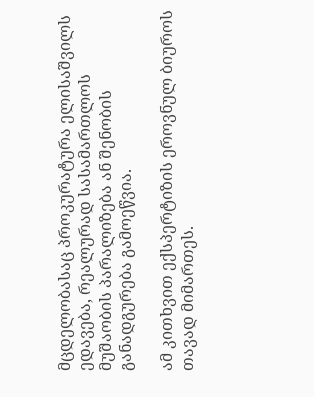მცდელობასაც პროკურატურა ელისაშვილს ედავება, რეალურად სასამართლოს მუშაობის პარალიზება ან შენობის განადგურება გამოეწვია.

ამ კითხვით ექსპერტიზის ეროვნულ ბიუროს თავად მიმართეს.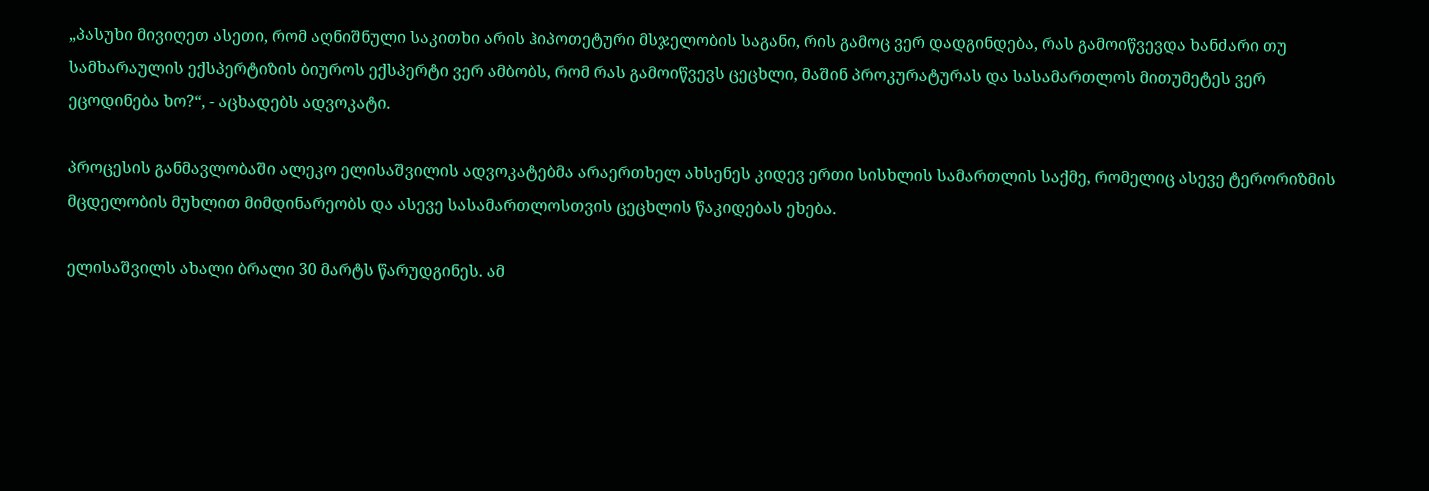„პასუხი მივიღეთ ასეთი, რომ აღნიშნული საკითხი არის ჰიპოთეტური მსჯელობის საგანი, რის გამოც ვერ დადგინდება, რას გამოიწვევდა ხანძარი თუ სამხარაულის ექსპერტიზის ბიუროს ექსპერტი ვერ ამბობს, რომ რას გამოიწვევს ცეცხლი, მაშინ პროკურატურას და სასამართლოს მითუმეტეს ვერ ეცოდინება ხო?“, - აცხადებს ადვოკატი.

პროცესის განმავლობაში ალეკო ელისაშვილის ადვოკატებმა არაერთხელ ახსენეს კიდევ ერთი სისხლის სამართლის საქმე, რომელიც ასევე ტერორიზმის მცდელობის მუხლით მიმდინარეობს და ასევე სასამართლოსთვის ცეცხლის წაკიდებას ეხება.

ელისაშვილს ახალი ბრალი 30 მარტს წარუდგინეს. ამ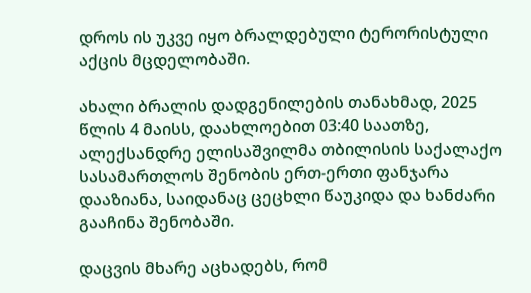დროს ის უკვე იყო ბრალდებული ტერორისტული აქცის მცდელობაში.

ახალი ბრალის დადგენილების თანახმად, 2025 წლის 4 მაისს, დაახლოებით 03:40 საათზე, ალექსანდრე ელისაშვილმა თბილისის საქალაქო სასამართლოს შენობის ერთ-ერთი ფანჯარა დააზიანა, საიდანაც ცეცხლი წაუკიდა და ხანძარი გააჩინა შენობაში.

დაცვის მხარე აცხადებს, რომ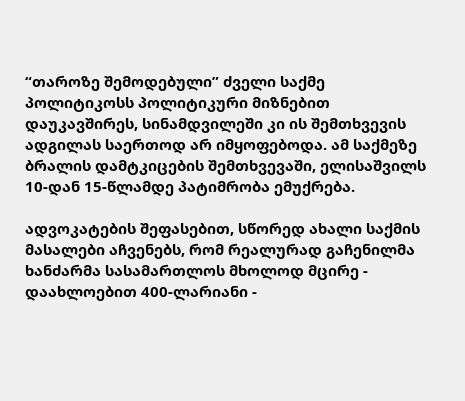“თაროზე შემოდებული” ძველი საქმე პოლიტიკოსს პოლიტიკური მიზნებით დაუკავშირეს, სინამდვილეში კი ის შემთხვევის ადგილას საერთოდ არ იმყოფებოდა. ამ საქმეზე ბრალის დამტკიცების შემთხვევაში, ელისაშვილს 10-დან 15-წლამდე პატიმრობა ემუქრება.

ადვოკატების შეფასებით, სწორედ ახალი საქმის მასალები აჩვენებს, რომ რეალურად გაჩენილმა ხანძარმა სასამართლოს მხოლოდ მცირე - დაახლოებით 400-ლარიანი -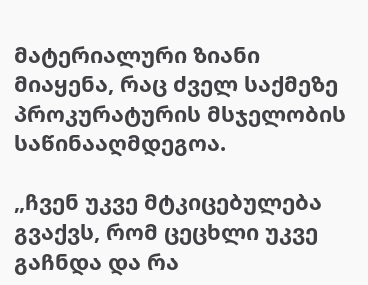მატერიალური ზიანი მიაყენა, რაც ძველ საქმეზე პროკურატურის მსჯელობის საწინააღმდეგოა.

„ჩვენ უკვე მტკიცებულება გვაქვს, რომ ცეცხლი უკვე გაჩნდა და რა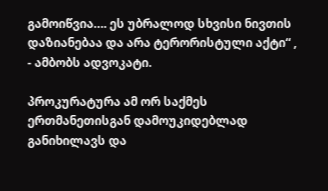გამოიწვია…. ეს უბრალოდ სხვისი ნივთის დაზიანებაა და არა ტერორისტული აქტი“ , - ამბობს ადვოკატი.

პროკურატურა ამ ორ საქმეს ერთმანეთისგან დამოუკიდებლად განიხილავს და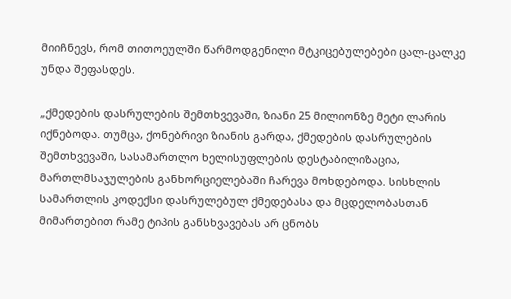მიიჩნევს, რომ თითოეულში წარმოდგენილი მტკიცებულებები ცალ-ცალკე უნდა შეფასდეს.

„ქმედების დასრულების შემთხვევაში, ზიანი 25 მილიონზე მეტი ლარის იქნებოდა. თუმცა, ქონებრივი ზიანის გარდა, ქმედების დასრულების შემთხვევაში, სასამართლო ხელისუფლების დესტაბილიზაცია, მართლმსაჯულების განხორციელებაში ჩარევა მოხდებოდა. სისხლის სამართლის კოდექსი დასრულებულ ქმედებასა და მცდელობასთან მიმართებით რამე ტიპის განსხვავებას არ ცნობს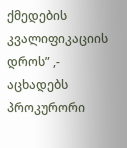ქმედების კვალიფიკაციის დროს” ,- აცხადებს პროკურორი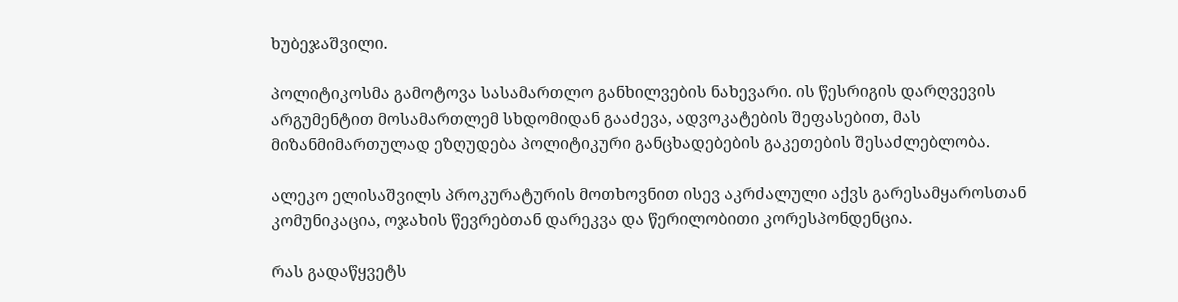ხუბეჯაშვილი.

პოლიტიკოსმა გამოტოვა სასამართლო განხილვების ნახევარი. ის წესრიგის დარღვევის არგუმენტით მოსამართლემ სხდომიდან გააძევა, ადვოკატების შეფასებით, მას მიზანმიმართულად ეზღუდება პოლიტიკური განცხადებების გაკეთების შესაძლებლობა.

ალეკო ელისაშვილს პროკურატურის მოთხოვნით ისევ აკრძალული აქვს გარესამყაროსთან კომუნიკაცია, ოჯახის წევრებთან დარეკვა და წერილობითი კორესპონდენცია.

რას გადაწყვეტს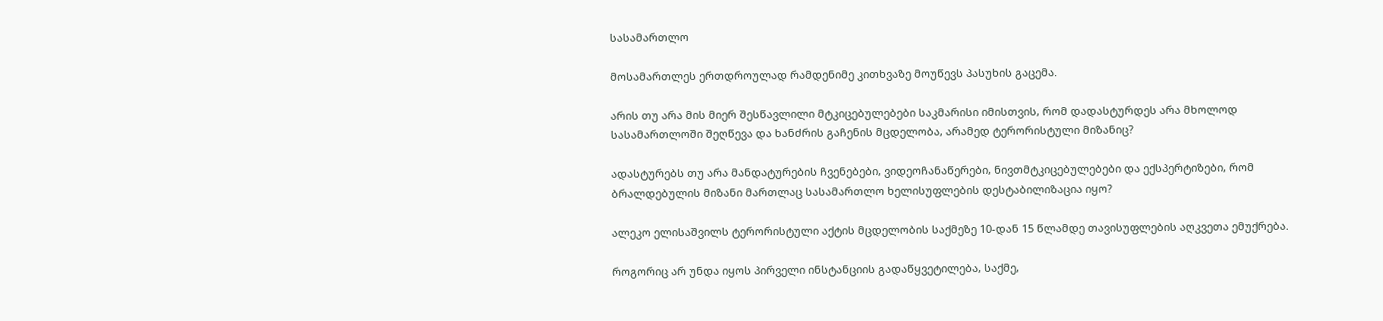სასამართლო

მოსამართლეს ერთდროულად რამდენიმე კითხვაზე მოუწევს პასუხის გაცემა.

არის თუ არა მის მიერ შესწავლილი მტკიცებულებები საკმარისი იმისთვის, რომ დადასტურდეს არა მხოლოდ სასამართლოში შეღწევა და ხანძრის გაჩენის მცდელობა, არამედ ტერორისტული მიზანიც?

ადასტურებს თუ არა მანდატურების ჩვენებები, ვიდეოჩანაწერები, ნივთმტკიცებულებები და ექსპერტიზები, რომ ბრალდებულის მიზანი მართლაც სასამართლო ხელისუფლების დესტაბილიზაცია იყო?

ალეკო ელისაშვილს ტერორისტული აქტის მცდელობის საქმეზე 10-დან 15 წლამდე თავისუფლების აღკვეთა ემუქრება.

როგორიც არ უნდა იყოს პირველი ინსტანციის გადაწყვეტილება, საქმე,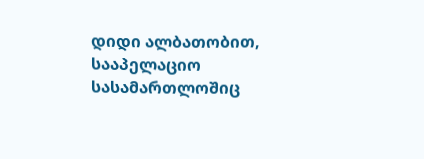დიდი ალბათობით, სააპელაციო სასამართლოშიც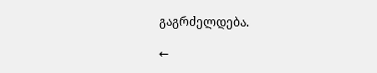გაგრძელდება.

←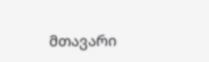მთავარი